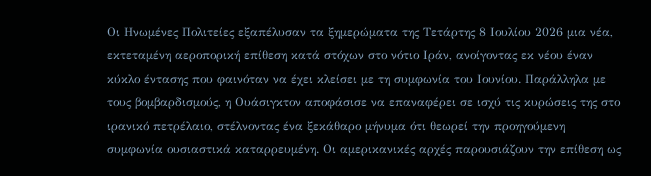Οι Ηνωμένες Πολιτείες εξαπέλυσαν τα ξημερώματα της Τετάρτης 8 Ιουλίου 2026 μια νέα, εκτεταμένη αεροπορική επίθεση κατά στόχων στο νότιο Ιράν, ανοίγοντας εκ νέου έναν κύκλο έντασης που φαινόταν να έχει κλείσει με τη συμφωνία του Ιουνίου. Παράλληλα με τους βομβαρδισμούς, η Ουάσιγκτον αποφάσισε να επαναφέρει σε ισχύ τις κυρώσεις της στο ιρανικό πετρέλαιο, στέλνοντας ένα ξεκάθαρο μήνυμα ότι θεωρεί την προηγούμενη συμφωνία ουσιαστικά καταρρευμένη. Οι αμερικανικές αρχές παρουσιάζουν την επίθεση ως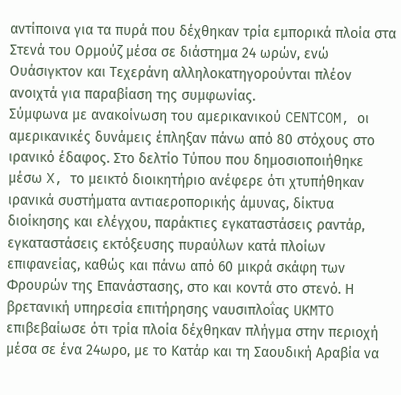αντίποινα για τα πυρά που δέχθηκαν τρία εμπορικά πλοία στα Στενά του Ορμούζ μέσα σε διάστημα 24 ωρών, ενώ Ουάσιγκτον και Τεχεράνη αλληλοκατηγορούνται πλέον ανοιχτά για παραβίαση της συμφωνίας.
Σύμφωνα με ανακοίνωση του αμερικανικού CENTCOM, οι αμερικανικές δυνάμεις έπληξαν πάνω από 80 στόχους στο ιρανικό έδαφος. Στο δελτίο Τύπου που δημοσιοποιήθηκε μέσω X, το μεικτό διοικητήριο ανέφερε ότι χτυπήθηκαν ιρανικά συστήματα αντιαεροπορικής άμυνας, δίκτυα διοίκησης και ελέγχου, παράκτιες εγκαταστάσεις ραντάρ, εγκαταστάσεις εκτόξευσης πυραύλων κατά πλοίων επιφανείας, καθώς και πάνω από 60 μικρά σκάφη των Φρουρών της Επανάστασης, στο και κοντά στο στενό. Η βρετανική υπηρεσία επιτήρησης ναυσιπλοΐας UKMTO επιβεβαίωσε ότι τρία πλοία δέχθηκαν πλήγμα στην περιοχή μέσα σε ένα 24ωρο, με το Κατάρ και τη Σαουδική Αραβία να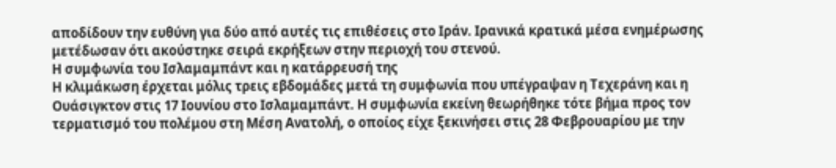αποδίδουν την ευθύνη για δύο από αυτές τις επιθέσεις στο Ιράν. Ιρανικά κρατικά μέσα ενημέρωσης μετέδωσαν ότι ακούστηκε σειρά εκρήξεων στην περιοχή του στενού.
Η συμφωνία του Ισλαμαμπάντ και η κατάρρευσή της
Η κλιμάκωση έρχεται μόλις τρεις εβδομάδες μετά τη συμφωνία που υπέγραψαν η Τεχεράνη και η Ουάσιγκτον στις 17 Ιουνίου στο Ισλαμαμπάντ. Η συμφωνία εκείνη θεωρήθηκε τότε βήμα προς τον τερματισμό του πολέμου στη Μέση Ανατολή, ο οποίος είχε ξεκινήσει στις 28 Φεβρουαρίου με την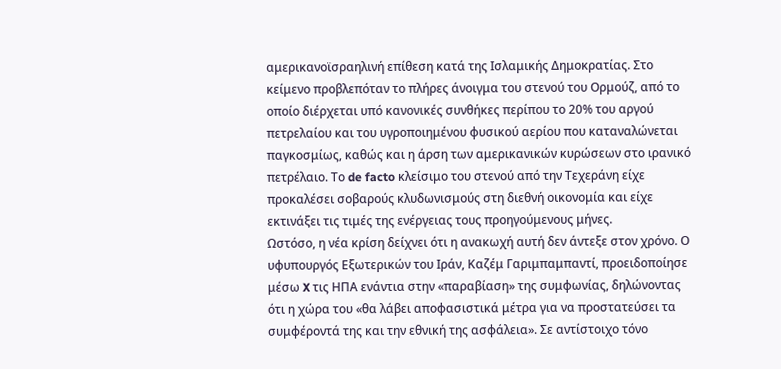αμερικανοϊσραηλινή επίθεση κατά της Ισλαμικής Δημοκρατίας. Στο κείμενο προβλεπόταν το πλήρες άνοιγμα του στενού του Ορμούζ, από το οποίο διέρχεται υπό κανονικές συνθήκες περίπου το 20% του αργού πετρελαίου και του υγροποιημένου φυσικού αερίου που καταναλώνεται παγκοσμίως, καθώς και η άρση των αμερικανικών κυρώσεων στο ιρανικό πετρέλαιο. Το de facto κλείσιμο του στενού από την Τεχεράνη είχε προκαλέσει σοβαρούς κλυδωνισμούς στη διεθνή οικονομία και είχε εκτινάξει τις τιμές της ενέργειας τους προηγούμενους μήνες.
Ωστόσο, η νέα κρίση δείχνει ότι η ανακωχή αυτή δεν άντεξε στον χρόνο. Ο υφυπουργός Εξωτερικών του Ιράν, Καζέμ Γαριμπαμπαντί, προειδοποίησε μέσω X τις ΗΠΑ ενάντια στην «παραβίαση» της συμφωνίας, δηλώνοντας ότι η χώρα του «θα λάβει αποφασιστικά μέτρα για να προστατεύσει τα συμφέροντά της και την εθνική της ασφάλεια». Σε αντίστοιχο τόνο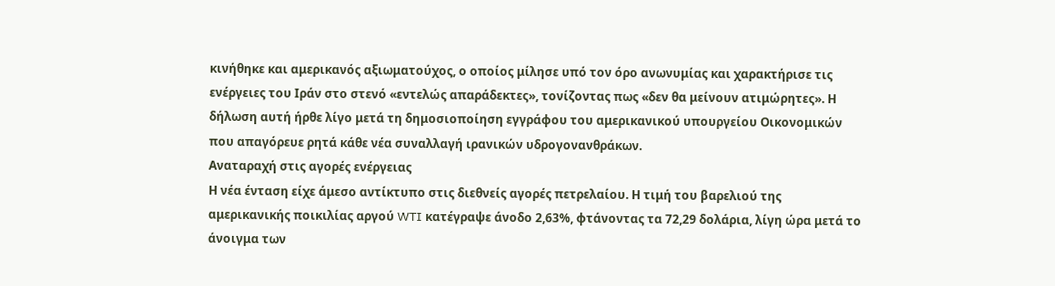κινήθηκε και αμερικανός αξιωματούχος, ο οποίος μίλησε υπό τον όρο ανωνυμίας και χαρακτήρισε τις ενέργειες του Ιράν στο στενό «εντελώς απαράδεκτες», τονίζοντας πως «δεν θα μείνουν ατιμώρητες». Η δήλωση αυτή ήρθε λίγο μετά τη δημοσιοποίηση εγγράφου του αμερικανικού υπουργείου Οικονομικών που απαγόρευε ρητά κάθε νέα συναλλαγή ιρανικών υδρογονανθράκων.
Αναταραχή στις αγορές ενέργειας
Η νέα ένταση είχε άμεσο αντίκτυπο στις διεθνείς αγορές πετρελαίου. Η τιμή του βαρελιού της αμερικανικής ποικιλίας αργού WTI κατέγραψε άνοδο 2,63%, φτάνοντας τα 72,29 δολάρια, λίγη ώρα μετά το άνοιγμα των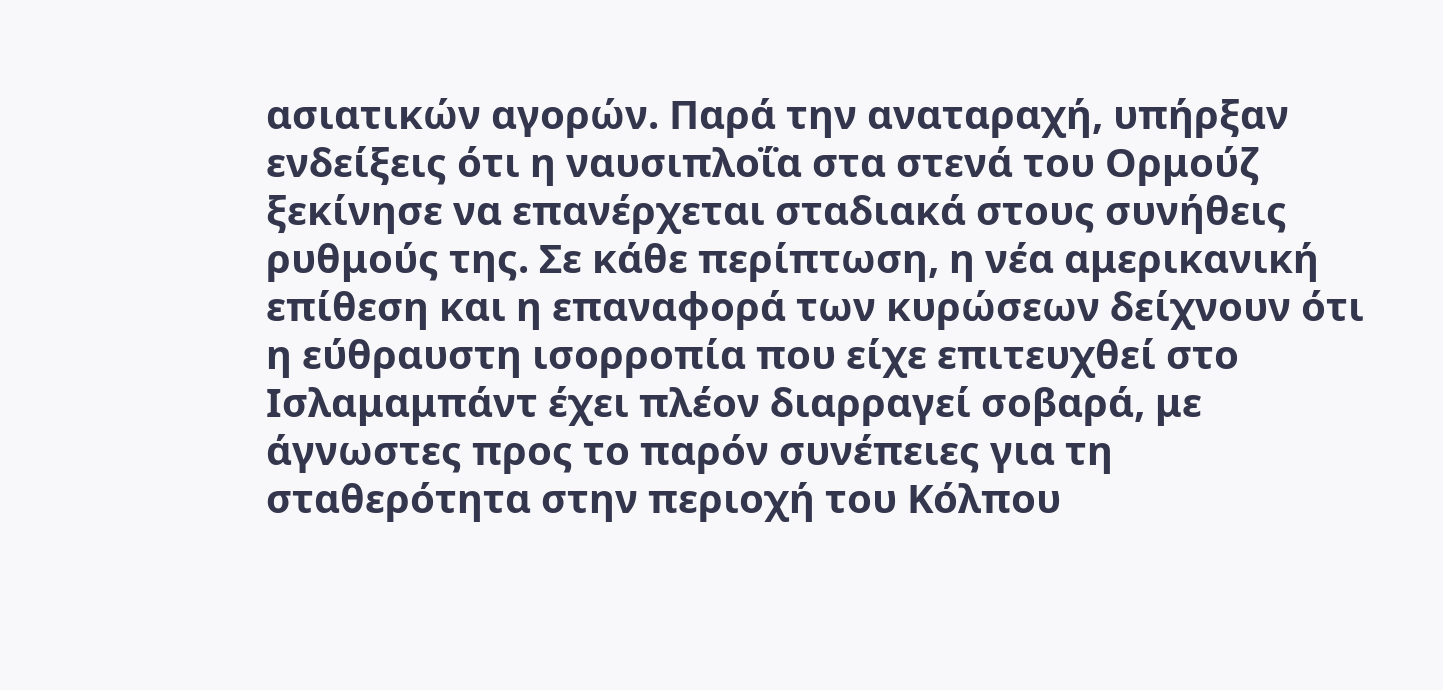ασιατικών αγορών. Παρά την αναταραχή, υπήρξαν ενδείξεις ότι η ναυσιπλοΐα στα στενά του Ορμούζ ξεκίνησε να επανέρχεται σταδιακά στους συνήθεις ρυθμούς της. Σε κάθε περίπτωση, η νέα αμερικανική επίθεση και η επαναφορά των κυρώσεων δείχνουν ότι η εύθραυστη ισορροπία που είχε επιτευχθεί στο Ισλαμαμπάντ έχει πλέον διαρραγεί σοβαρά, με άγνωστες προς το παρόν συνέπειες για τη σταθερότητα στην περιοχή του Κόλπου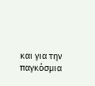και για την παγκόσμια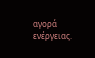αγορά ενέργειας.